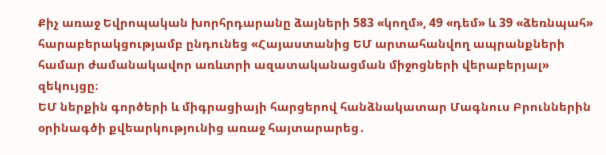Քիչ առաջ Եվրոպական խորհրդարանը ձայների 583 «կողմ», 49 «դեմ» և 39 «ձեռնպահ» հարաբերակցությամբ ընդունեց «Հայաստանից ԵՄ արտահանվող ապրանքների համար ժամանակավոր առևտրի ազատականացման միջոցների վերաբերյալ» զեկույցը։
ԵՄ ներքին գործերի և միգրացիայի հարցերով հանձնակատար Մագնուս Բրուններին օրինագծի քվեարկությունից առաջ հայտարարեց․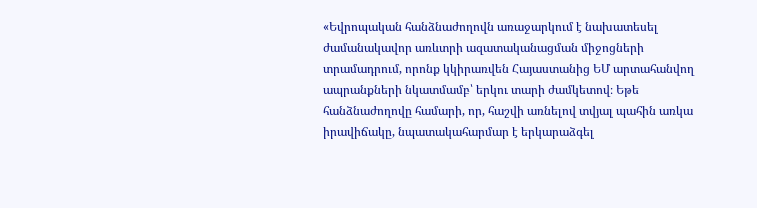«Եվրոպական հանձնաժողովն առաջարկում է նախատեսել ժամանակավոր առևտրի ազատականացման միջոցների տրամադրում, որոնք կկիրառվեն Հայաստանից ԵՄ արտահանվող ապրանքների նկատմամբ՝ երկու տարի ժամկետով։ Եթե հանձնաժողովը համարի, որ, հաշվի առնելով տվյալ պահին առկա իրավիճակը, նպատակահարմար է երկարաձգել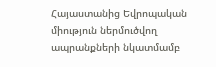Հայաստանից Եվրոպական միություն ներմուծվող ապրանքների նկատմամբ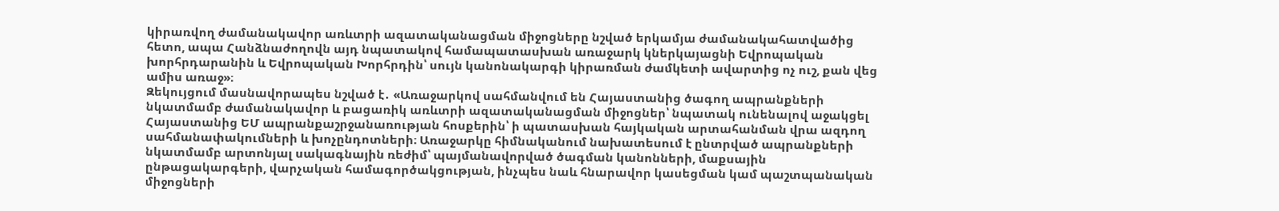կիրառվող ժամանակավոր առևտրի ազատականացման միջոցները նշված երկամյա ժամանակահատվածից հետո, ապա Հանձնաժողովն այդ նպատակով համապատասխան առաջարկ կներկայացնի Եվրոպական խորհրդարանին և Եվրոպական Խորհրդին՝ սույն կանոնակարգի կիրառման ժամկետի ավարտից ոչ ուշ, քան վեց ամիս առաջ»։
Զեկույցում մասնավորապես նշված է․ «Առաջարկով սահմանվում են Հայաստանից ծագող ապրանքների նկատմամբ ժամանակավոր և բացառիկ առևտրի ազատականացման միջոցներ՝ նպատակ ունենալով աջակցել Հայաստանից ԵՄ ապրանքաշրջանառության հոսքերին՝ ի պատասխան հայկական արտահանման վրա ազդող սահմանափակումների և խոչընդոտների։ Առաջարկը հիմնականում նախատեսում է ընտրված ապրանքների նկատմամբ արտոնյալ սակագնային ռեժիմ՝ պայմանավորված ծագման կանոնների, մաքսային ընթացակարգերի, վարչական համագործակցության, ինչպես նաև հնարավոր կասեցման կամ պաշտպանական միջոցների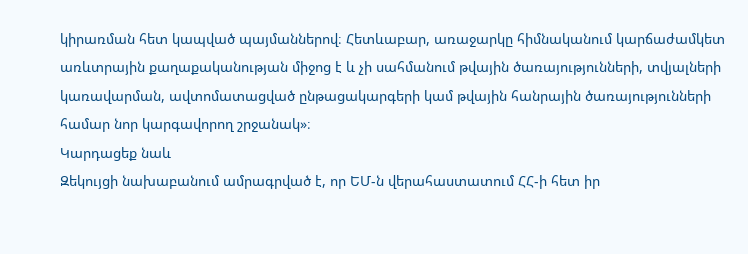կիրառման հետ կապված պայմաններով։ Հետևաբար, առաջարկը հիմնականում կարճաժամկետ առևտրային քաղաքականության միջոց է և չի սահմանում թվային ծառայությունների, տվյալների կառավարման, ավտոմատացված ընթացակարգերի կամ թվային հանրային ծառայությունների համար նոր կարգավորող շրջանակ»։
Կարդացեք նաև
Զեկույցի նախաբանում ամրագրված է, որ ԵՄ-ն վերահաստատում ՀՀ-ի հետ իր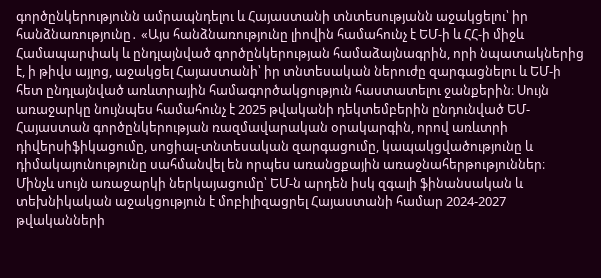գործընկերությունն ամրապնդելու և Հայաստանի տնտեսությանն աջակցելու՝ իր հանձնառությունը․ «Այս հանձնառությունը լիովին համահունչ է ԵՄ-ի և ՀՀ-ի միջև Համապարփակ և ընդլայնված գործընկերության համաձայնագրին, որի նպատակներից է, ի թիվս այլոց, աջակցել Հայաստանի՝ իր տնտեսական ներուժը զարգացնելու և ԵՄ-ի հետ ընդլայնված առևտրային համագործակցություն հաստատելու ջանքերին։ Սույն առաջարկը նույնպես համահունչ է 2025 թվականի դեկտեմբերին ընդունված ԵՄ-Հայաստան գործընկերության ռազմավարական օրակարգին, որով առևտրի դիվերսիֆիկացումը, սոցիալ-տնտեսական զարգացումը, կապակցվածությունը և դիմակայունությունը սահմանվել են որպես առանցքային առաջնահերթություններ։
Մինչև սույն առաջարկի ներկայացումը՝ ԵՄ-ն արդեն իսկ զգալի ֆինանսական և տեխնիկական աջակցություն է մոբիլիզացրել Հայաստանի համար 2024-2027 թվականների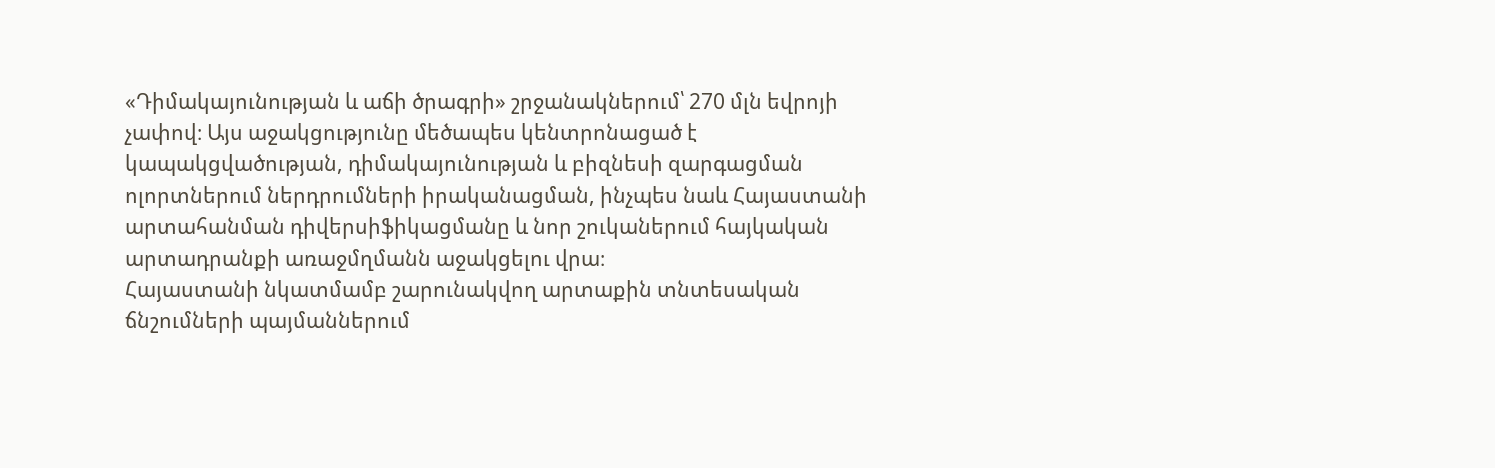«Դիմակայունության և աճի ծրագրի» շրջանակներում՝ 270 մլն եվրոյի չափով։ Այս աջակցությունը մեծապես կենտրոնացած է կապակցվածության, դիմակայունության և բիզնեսի զարգացման ոլորտներում ներդրումների իրականացման, ինչպես նաև Հայաստանի արտահանման դիվերսիֆիկացմանը և նոր շուկաներում հայկական արտադրանքի առաջմղմանն աջակցելու վրա։
Հայաստանի նկատմամբ շարունակվող արտաքին տնտեսական ճնշումների պայմաններում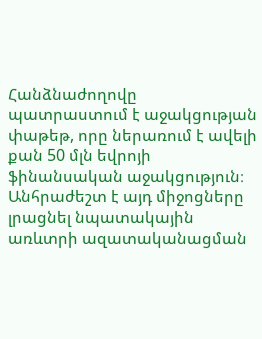Հանձնաժողովը պատրաստում է աջակցության փաթեթ, որը ներառում է ավելի քան 50 մլն եվրոյի ֆինանսական աջակցություն։ Անհրաժեշտ է այդ միջոցները լրացնել նպատակային առևտրի ազատականացման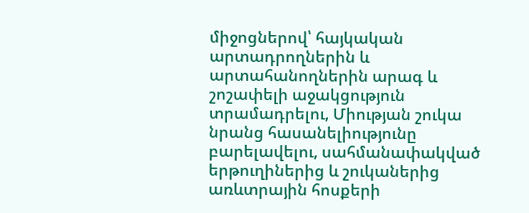միջոցներով՝ հայկական արտադրողներին և արտահանողներին արագ և շոշափելի աջակցություն տրամադրելու, Միության շուկա նրանց հասանելիությունը բարելավելու, սահմանափակված երթուղիներից և շուկաներից առևտրային հոսքերի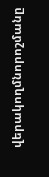վերակողմնորոշմանը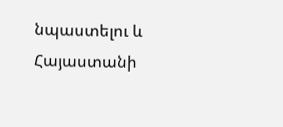նպաստելու և Հայաստանի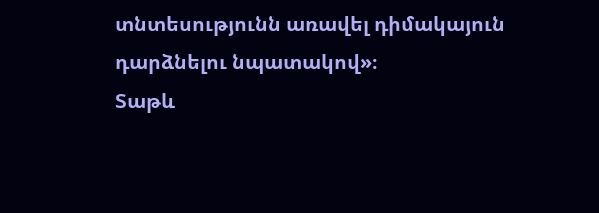տնտեսությունն առավել դիմակայուն դարձնելու նպատակով»։
Տաթև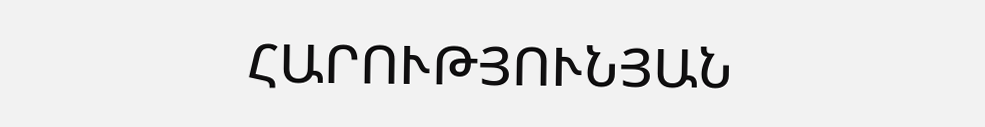ՀԱՐՈՒԹՅՈՒՆՅԱՆ